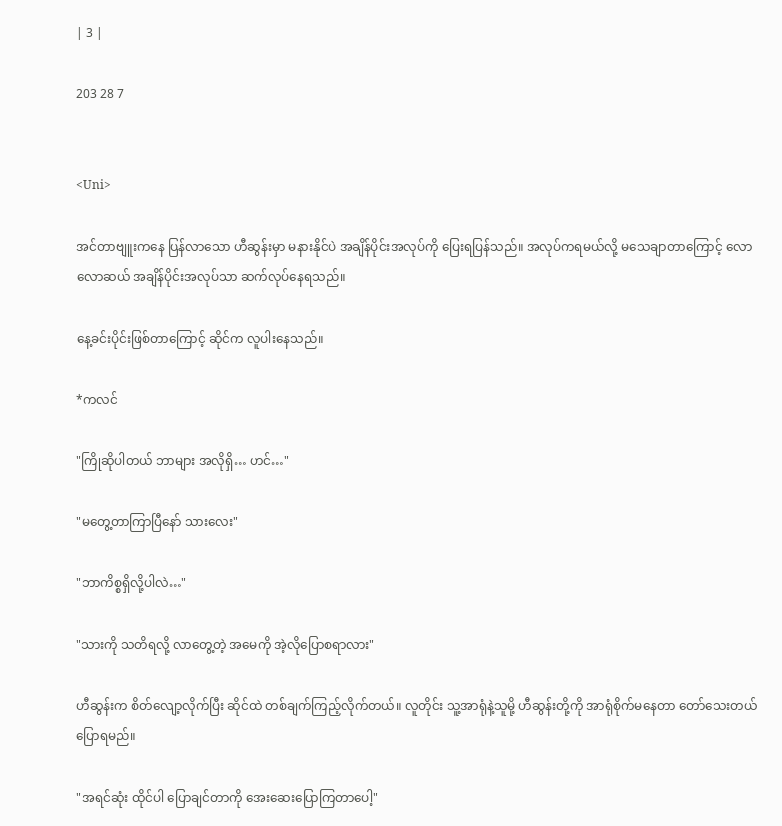| 3 |

203 28 7


<Uni>

အင်တာဗျူးကနေ ပြန်လာသော ဟီဆွန်းမှာ မနားနိုင်ပဲ အချိန်ပိုင်းအလုပ်ကို ပြေးရပြန်သည်။ အလုပ်ကရမယ်လို့ မသေချာတာကြောင့် လောလောဆယ် အချိန်ပိုင်းအလုပ်သာ ဆက်လုပ်နေရသည်။

နေ့ခင်းပိုင်းဖြစ်တာကြောင့် ဆိုင်က လူပါးနေသည်။

*ကလင်

"ကြိုဆိုပါတယ် ဘာများ အလိုရှိ… ဟင်…"

"မတွေ့တာကြာပြီနော် သားလေး"

"ဘာကိစ္စရှိလို့ပါလဲ…"

"သားကို သတိရလို့ လာတွေ့တဲ့ အမေကို အဲ့လိုပြောစရာလား"

ဟီဆွန်းက စိတ်လျော့လိုက်ပြီး ဆိုင်ထဲ တစ်ချက်ကြည့်လိုက်တယ်။ လူတိုင်း သူ့အာရုံနဲ့သူမို့ ဟီဆွန်းတို့ကို အာရုံစိုက်မနေတာ တော်သေးတယ်ပြောရမည်။

"အရင်ဆုံး ထိုင်ပါ ပြောချင်တာကို အေးဆေးပြောကြတာပေါ့"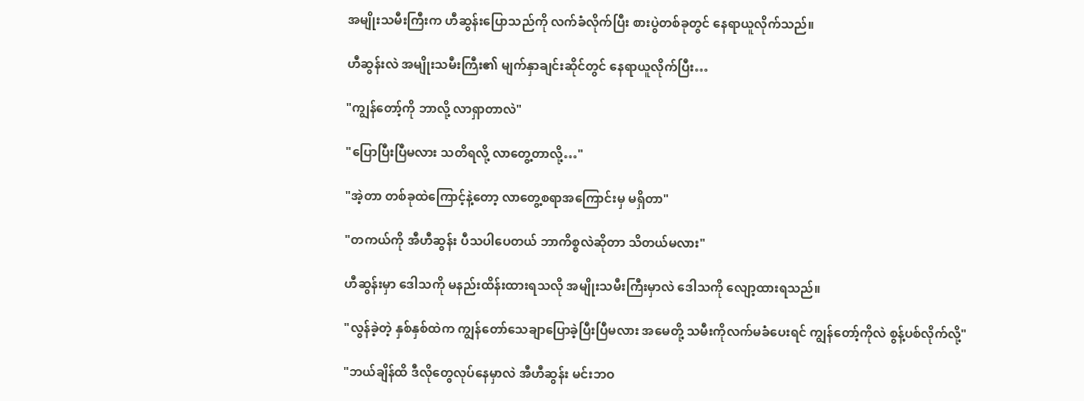အမျိုးသမီးကြီးက ဟီဆွန်းပြောသည်ကို လက်ခံလိုက်ပြီး စားပွဲတစ်ခုတွင် နေရာယူလိုက်သည်။

ဟီဆွန်းလဲ အမျိုးသမီးကြီး၏ မျက်နှာချင်းဆိုင်တွင် နေရာယူလိုက်ပြီး…

"ကျွန်တော့်ကို ဘာလို့ လာရှာတာလဲ"

"ပြောပြီးပြီမလား သတိရလို့ လာတွေ့တာလို့…"

"အဲ့တာ တစ်ခုထဲကြောင့်နဲ့တော့ လာတွေ့စရာအကြောင်းမှ မရှိတာ"

"တကယ်ကို အီဟီဆွန်း ပီသပါပေတယ် ဘာကိစ္စလဲဆိုတာ သိတယ်မလား"

ဟီဆွန်းမှာ ဒေါသကို မနည်းထိန်းထားရသလို အမျိုးသမီးကြီးမှာလဲ ဒေါသကို လျော့ထားရသည်။

"လွန်ခဲ့တဲ့ နှစ်နှစ်ထဲက ကျွန်တော်သေချာပြောခဲ့ပြီးပြီမလား အမေတို့ သမီးကိုလက်မခံပေးရင် ကျွန်တော့်ကိုလဲ စွန့်ပစ်လိုက်လို့"

"ဘယ်ချိန်ထိ ဒီလိုတွေလုပ်နေမှာလဲ အီဟီဆွန်း မင်းဘဝ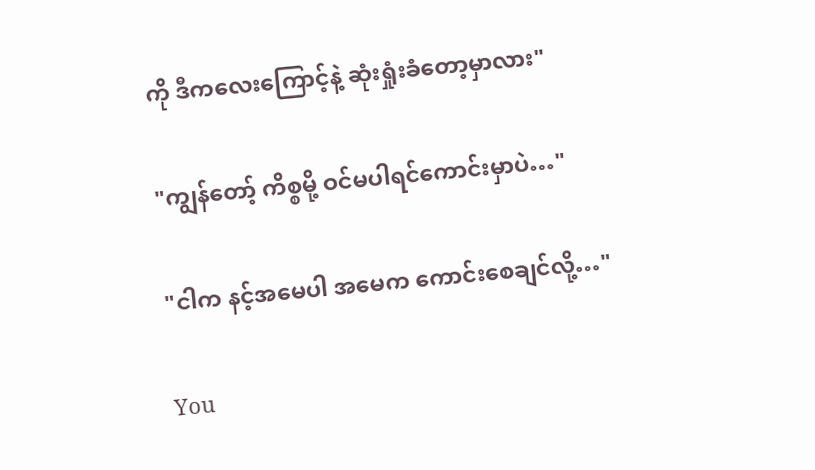ကို ဒီကလေးကြောင့်နဲ့ ဆုံးရှုံးခံတော့မှာလား"

"ကျွန်တော့် ကိစ္စမို့ ဝင်မပါရင်ကောင်းမှာပဲ…"

"ငါက နင့်အမေပါ အမေက ကောင်းစေချင်လို့…"

You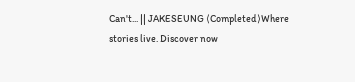Can't... || JAKESEUNG ⟨Completed⟩Where stories live. Discover now